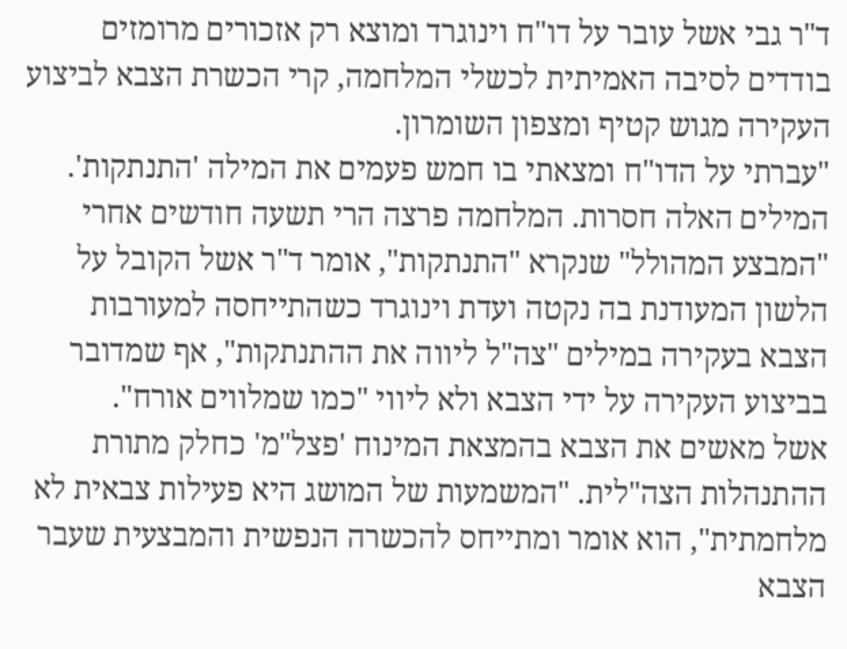ד"ר גבי אשל עובר על דו"ח וינוגרד ומוצא רק אזכורים מרומזים בודדים לסיבה האמיתית לכשלי המלחמה, קרי הכשרת הצבא לביצוע העקירה מגוש קטיף ומצפון השומרון.
"עברתי על הדו"ח ומצאתי בו חמש פעמים את המילה 'התנתקות'. המילים האלה חסרות. המלחמה פרצה הרי תשעה חודשים אחרי "המבצע המהולל" שנקרא "התנתקות", אומר ד"ר אשל הקובל על הלשון המעודנת בה נקטה ועדת וינוגרד כשהתייחסה למעורבות הצבא בעקירה במילים "צה"ל ליווה את ההתנתקות", אף שמדובר בביצוע העקירה על ידי הצבא ולא ליווי "כמו שמלווים אורח".
אשל מאשים את הצבא בהמצאת המינוח 'פצל"מ' כחלק מתורת ההתנהלות הצה"לית. "המשמעות של המושג היא פעילות צבאית לא מלחמתית", הוא אומר ומתייחס להכשרה הנפשית והמבצעית שעבר הצבא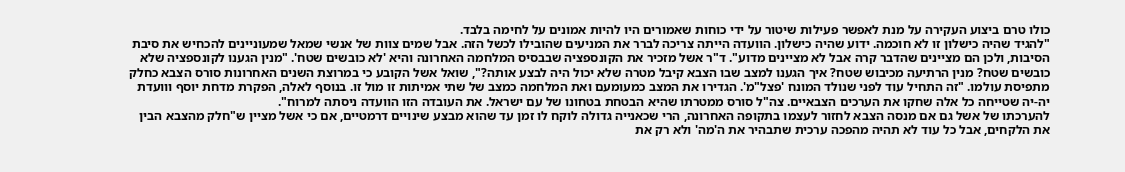כולו טרם ביצוע העקירה על מנת לאפשר פעילות שיטור על ידי כוחות שאמורים היו להיות אמונים על לחימה בלבד.
"להגיד שהיה כישלון זו לא חוכמה. ידוע שהיה כישלון. הוועדה הייתה צריכה לברר את המניעים שהובילו לכשל הזה. אבל שמים צוות של אנשי שמאל שמעוניינים להכחיש את סיבת הסיבות, ולכן הם מציינים שהדבר קרה אבל לא מציינים מדוע". ד"ר אשל מזכיר את הקונספציה שבבסיס המלחמה האחרונה והיא 'לא כובשים שטח'. "מנין הגענו לקונספציה שלא כובשים שטח? מנין הרתיעה מכיבוש שטח? איך הגענו למצב שבו הצבא קיבל מטרה שלא יכול היה לבצע אותה?", שואל אשל הקובע כי במרוצת השנים האחרונות סורס הצבא כחלק מתפיסת עולמו. "זה התחיל עוד לפני שנולד המונח 'פצל"מ'. הגדירו את המצב כמעומעם ואת המלחמה כמצב של שתי אמיתות זו מול זו. בנוסף לאלה, הפקרת מדחת יוסף ווועדת יה-יה שטייחה כל אלה שחקו את הערכים הצבאיים. צה"ל סורס ממטרתו שהיא הבטחת בטחונו של עם ישראל. את העובדה הזו הוועדה ניסתה למרוח".
להערכתו של אשל גם אם מנסה הצבא לחזור לעצמו בתקופה האחרונה, הרי שכאנייה גדולה לוקח לו זמן עד שהוא מבצע שינויים דרמטיים, אם כי אשל מציין ש"חלק מהצבא הבין את הלקחים, אבל כל עוד לא תהיה מהפכה ערכית שתבהיר את ה'מה' ולא רק את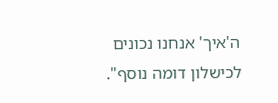ה'איך' אנחנו נכונים לכישלון דומה נוסף".